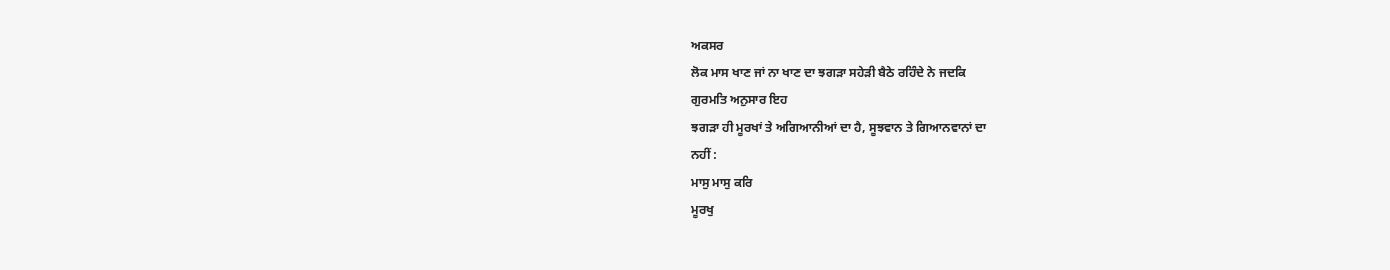ਅਕਸਰ
ਲੋਕ ਮਾਸ ਖਾਣ ਜਾਂ ਨਾ ਖਾਣ ਦਾ ਝਗੜਾ ਸਹੇੜੀ ਬੈਠੇ ਰਹਿੰਦੇ ਨੇ ਜਦਕਿ
ਗੁਰਮਤਿ ਅਨੁਸਾਰ ਇਹ
ਝਗੜਾ ਹੀ ਮੂਰਖਾਂ ਤੇ ਅਗਿਆਨੀਆਂ ਦਾ ਹੈ, ਸੂਝਵਾਨ ਤੇ ਗਿਆਨਵਾਨਾਂ ਦਾ
ਨਹੀਂ :
ਮਾਸੁ ਮਾਸੁ ਕਰਿ
ਮੂਰਖੁ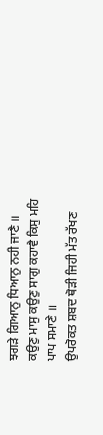ਝਗੜੇ ਗਿਆਨੁ ਧਿਆਨੁ ਨਹੀ ਜਾਣੈ ॥
ਕਉਣੁ ਮਾਸੁ ਕਉਣੁ ਸਾਗੁ ਕਹਾਵੈ ਕਿਸੁ ਮਹਿ
ਪਾਪ ਸਮਾਣੇ ॥
ਉਪਰੋਕਤ ਸ਼ਬਦ ਥੋੜੀ ਜਿਹੀ ਮੱਤ ਰੱਖਣ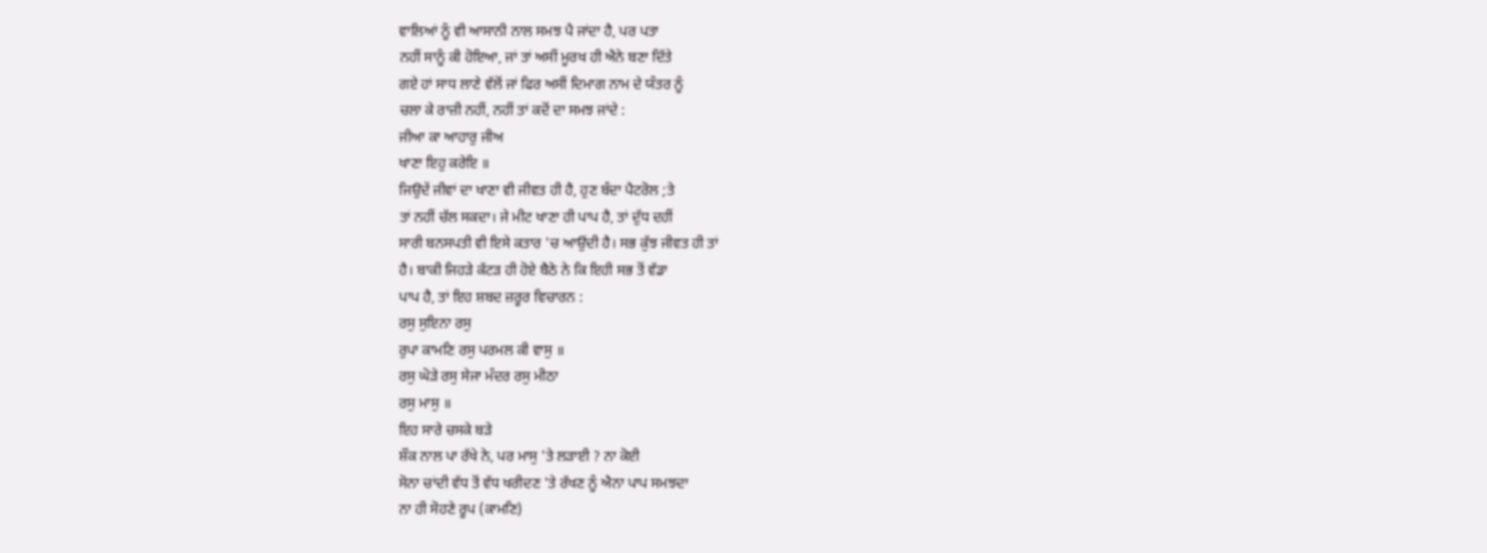ਵਾਲਿਆਂ ਨੂੰ ਵੀ ਆਸਾਨੀ ਨਾਲ ਸਮਝ ਪੈ ਜਾਂਦਾ ਹੈ, ਪਰ ਪਤਾ
ਨਹੀਂ ਸਾਨੂੰ ਕੀ ਹੋਇਆ, ਜਾਂ ਤਾਂ ਅਸੀਂ ਮੂਰਖ ਹੀ ਐਨੇ ਬਣਾ ਦਿੱਤੇ
ਗਏ ਹਾਂ ਸਾਧ ਲਾਣੇ ਵੱਲੋਂ ਜਾਂ ਫਿਰ ਅਸੀਂ ਦਿਮਾਗ ਨਾਮ ਦੇ ਯੰਤਰ ਨੂੰ
ਚਲਾ ਕੇ ਰਾਜ਼ੀ ਨਹੀਂ, ਨਹੀਂ ਤਾਂ ਕਦੋਂ ਦਾ ਸਮਝ ਜਾਂਦੇ :
ਜੀਆ ਕਾ ਆਹਾਰੁ ਜੀਅ
ਖਾਣਾ ਇਹੁ ਕਰੇਇ ॥
ਜਿਉਦੇਂ ਜੀਵਾਂ ਦਾ ਖਾਣਾ ਵੀ ਜੀਵਤ ਹੀ ਹੈ, ਹੁਣ ਬੰਦਾ ਪੈਟਰੋਲ ;ਤੇ
ਤਾਂ ਨਹੀਂ ਚੱਲ ਸਕਦਾ। ਜੇ ਮੀਟ ਖਾਣਾ ਹੀ ਪਾਪ ਹੈ, ਤਾਂ ਦੁੱਧ ਦਹੀਂ
ਸਾਰੀ ਬਨਸਪਤੀ ਵੀ ਇਸੇ ਕਤਾਰ 'ਚ ਆਉਂਦੀ ਹੈ। ਸਭ ਕੁੱਝ ਜੀਵਤ ਹੀ ਤਾਂ
ਹੈ। ਬਾਕੀ ਜਿਹੜੇ ਕੱਟੜ ਹੀ ਹੋਏ ਬੈਠੇ ਨੇ ਕਿ ਇਹੀ ਸਭ ਤੋਂ ਵੱਡਾ
ਪਾਪ ਹੈ, ਤਾਂ ਇਹ ਸ਼ਬਦ ਜ਼ਰੂਰ ਵਿਚਾਰਨ :
ਰਸੁ ਸੁਇਨਾ ਰਸੁ
ਰੁਪਾ ਕਾਮਣਿ ਰਸੁ ਪਰਮਲ ਕੀ ਵਾਸੁ ॥
ਰਸੁ ਘੋੜੇ ਰਸੁ ਸੇਜਾ ਮੰਦਰ ਰਸੁ ਮੀਠਾ
ਰਸੁ ਮਾਸੁ ॥
ਇਹ ਸਾਰੇ ਚਸਕੇ ਬੜੇ
ਸ਼ੌਕ ਨਾਲ ਪਾ ਰੱਖੇ ਨੇ, ਪਰ ਮਾਸੁ 'ਤੇ ਲੜਾਈ ? ਨਾ ਕੋਈ
ਸੋਨਾ ਚਾਂਦੀ ਵੱਧ ਤੋਂ ਵੱਧ ਖਰੀਦਣ 'ਤੇ ਰੱਖਣ ਨੂੰ ਐਨਾ ਪਾਪ ਸਮਝਦਾ
ਨਾ ਹੀ ਸੋਹਣੇ ਰੂਪ (ਕਾਮਣਿ)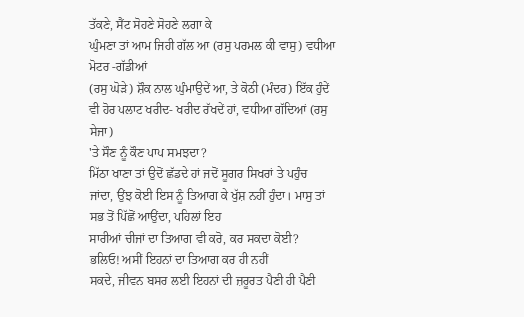ਤੱਕਣੇ, ਸੈਂਟ ਸੋਹਣੇ ਸੋਹਣੇ ਲਗਾ ਕੇ
ਘੁੰਮਣਾ ਤਾਂ ਆਮ ਜਿਹੀ ਗੱਲ ਆ (ਰਸੁ ਪਰਮਲ ਕੀ ਵਾਸੁ) ਵਧੀਆ ਮੋਟਰ -ਗੱਡੀਆਂ
(ਰਸੁ ਘੋੜੇ) ਸ਼ੌਕ ਨਾਲ ਘੁੰਮਾਉਦੇਂ ਆ, ਤੇ ਕੋਠੀ (ਮੰਦਰ) ਇੱਕ ਹੁੰਦੇਂ
ਵੀ ਹੋਰ ਪਲਾਟ ਖਰੀਦ- ਖਰੀਦ ਰੱਖਦੇਂ ਹਾਂ, ਵਧੀਆ ਗੱਦਿਆਂ (ਰਸੁ ਸੇਜਾ)
'ਤੇ ਸੌਣ ਨੂੰ ਕੌਣ ਪਾਪ ਸਮਝਦਾ?
ਮਿੱਠਾ ਖਾਣਾ ਤਾਂ ਉਦੋਂ ਛੱਡਦੇ ਹਾਂ ਜਦੋਂ ਸੂਗਰ ਸਿਖਰਾਂ ਤੇ ਪਹੁੰਚ
ਜਾਂਦਾ, ਉਂਝ ਕੋਈ ਇਸ ਨੂੰ ਤਿਆਗ ਕੇ ਖੁੱਸ਼ ਨਹੀਂ ਹੁੰਦਾ। ਮਾਸੁ ਤਾਂ
ਸਭ ਤੋਂ ਪਿੱਛੋਂ ਆਉਂਦਾ, ਪਹਿਲਾਂ ਇਹ
ਸਾਰੀਆਂ ਚੀਜਾਂ ਦਾ ਤਿਆਗ ਵੀ ਕਰੋ, ਕਰ ਸਕਦਾ ਕੋਈ?
ਭਲਿਓ! ਅਸੀਂ ਇਹਨਾਂ ਦਾ ਤਿਆਗ ਕਰ ਹੀ ਨਹੀਂ
ਸਕਦੇ, ਜੀਵਨ ਬਸਰ ਲਈ ਇਹਨਾਂ ਦੀ ਜ਼ਰੂਰਤ ਪੈਣੀ ਹੀ ਪੈਣੀ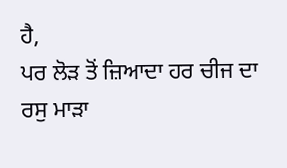ਹੈ,
ਪਰ ਲੋੜ ਤੋਂ ਜ਼ਿਆਦਾ ਹਰ ਚੀਜ ਦਾ ਰਸੁ ਮਾੜਾ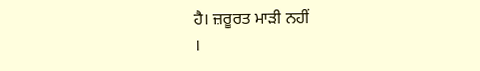ਹੈ। ਜ਼ਰੂਰਤ ਮਾੜੀ ਨਹੀਂ
।